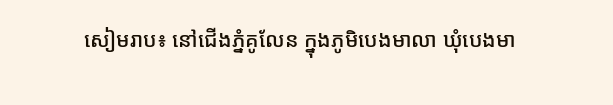សៀមរាប៖ នៅជើងភ្នំគូលែន ក្នុងភូមិបេងមាលា ឃុំបេងមា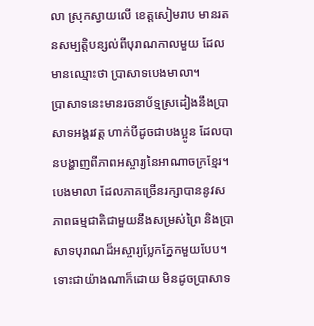លា ស្រុកស្វាយលើ ខេត្តសៀមរាប មានរតនសម្បត្ដិបន្សល់ពីបុរាណកាលមួយ ដែលមានឈ្មោះថា ប្រាសាទបេងមាលា។
ប្រាសាទនេះមានរចនាប័ទ្មស្រដៀងនឹងប្រាសាទអង្គរវត្ដ ហាក់បីដូចជាបងប្អូន ដែលបានបង្ហាញពីភាពអស្ចារ្យនៃអាណាចក្រខ្មែរ។
បេងមាលា ដែលភាគច្រើនរក្សាបាននូវសភាពធម្មជាតិជាមួយនឹងសម្រស់ព្រៃ និងប្រាសាទបុរាណដ៏អស្ចារ្យប្លែកភ្នែកមួយបែប។
ទោះជាយ៉ាងណាក៏ដោយ មិនដូចប្រាសាទ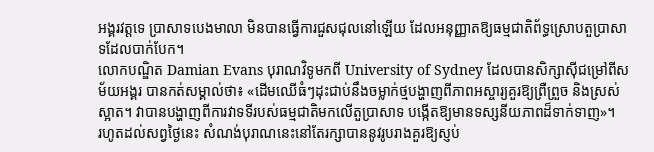អង្គរវត្តទេ ប្រាសាទបេងមាលា មិនបានធ្វើការជួសជុលនៅឡើយ ដែលអនុញ្ញាតឱ្យធម្មជាតិព័ទ្ធស្រោបតួប្រាសាទដែលបាក់បែក។
លោកបណ្ឌិត Damian Evans បុរាណវិទូមកពី University of Sydney ដែលបានសិក្សាស៊ីជម្រៅពីសម័យអង្គរ បានកត់សម្គាល់ថា៖ «ដើមឈើធំៗដុះជាប់នឹងចម្លាក់ថ្មបង្ហាញពីភាពអស្ចារ្យគួរឱ្យព្រឺព្រួច និងស្រស់ស្អាត។ វាបានបង្ហាញពីការវាទទីរបស់ធម្មជាតិមកលើតួប្រាសាទ បង្កើតឱ្យមានទស្សនីយភាពដ៏ទាក់ទាញ»។
រហូតដល់សព្វថ្ងៃនេះ សំណង់បុរាណនេះនៅតែរក្សាបាននូវរូបរាងគួរឱ្យស្ញប់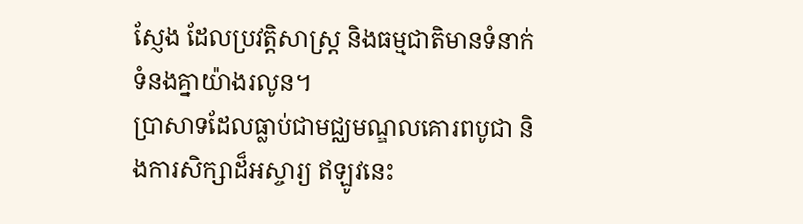ស្ញែង ដែលប្រវត្តិសាស្ត្រ និងធម្មជាតិមានទំនាក់ទំនងគ្នាយ៉ាងរលូន។
ប្រាសាទដែលធ្លាប់ជាមជ្ឈមណ្ឌលគោរពបូជា និងការសិក្សាដ៏អស្ចារ្យ ឥឡូវនេះ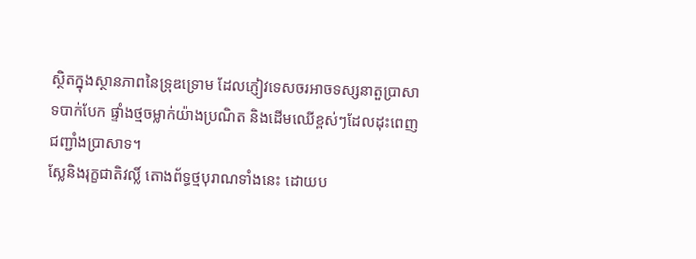ស្ថិតក្នុងស្ថានភាពនៃទ្រុឌទ្រោម ដែលភ្ញៀវទេសចរអាចទស្សនាតួប្រាសាទបាក់បែក ផ្ទាំងថ្មចម្លាក់យ៉ាងប្រណិត និងដើមឈើខ្ពស់ៗដែលដុះពេញជញ្ជាំងប្រាសាទ។
ស្លែនិងរុក្ខជាតិវល្លិ៍ តោងព័ទ្ធថ្មបុរាណទាំងនេះ ដោយប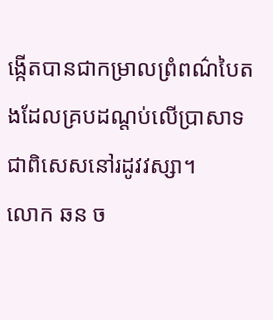ង្កើតបានជាកម្រាលព្រំពណ៌បៃតងដែលគ្របដណ្តប់លើប្រាសាទ ជាពិសេសនៅរដូវវស្សា។
លោក ឆន ច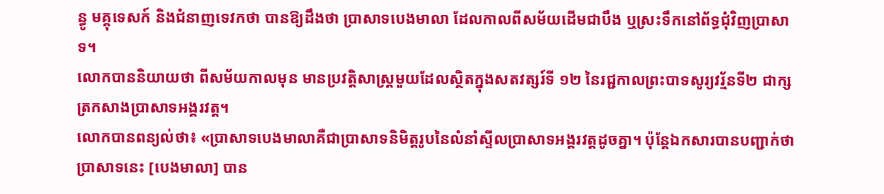ន្ធូ មគ្គុទេសក៍ និងជំនាញទេវកថា បានឱ្យដឹងថា ប្រាសាទបេងមាលា ដែលកាលពីសម័យដើមជាបឹង ឬស្រះទឹកនៅព័ទ្ធជុំវិញប្រាសាទ។
លោកបាននិយាយថា ពីសម័យកាលមុន មានប្រវត្ដិសាស្ដ្រមួយដែលស្ថិតក្នុងសតវត្សរ៍ទី ១២ នៃរជ្ជកាលព្រះបាទសូរ្យវរ្ម័នទី២ ជាក្សត្រកសាងប្រាសាទអង្គរវត្ដ។
លោកបានពន្យល់ថា៖ «ប្រាសាទបេងមាលាគឺជាប្រាសាទនិមិត្ដរូបនៃលំនាំស្ទីលប្រាសាទអង្គរវត្ដដូចគ្នា។ ប៉ុន្ដែឯកសារបានបញ្ជាក់ថា ប្រាសាទនេះ [បេងមាលា] បាន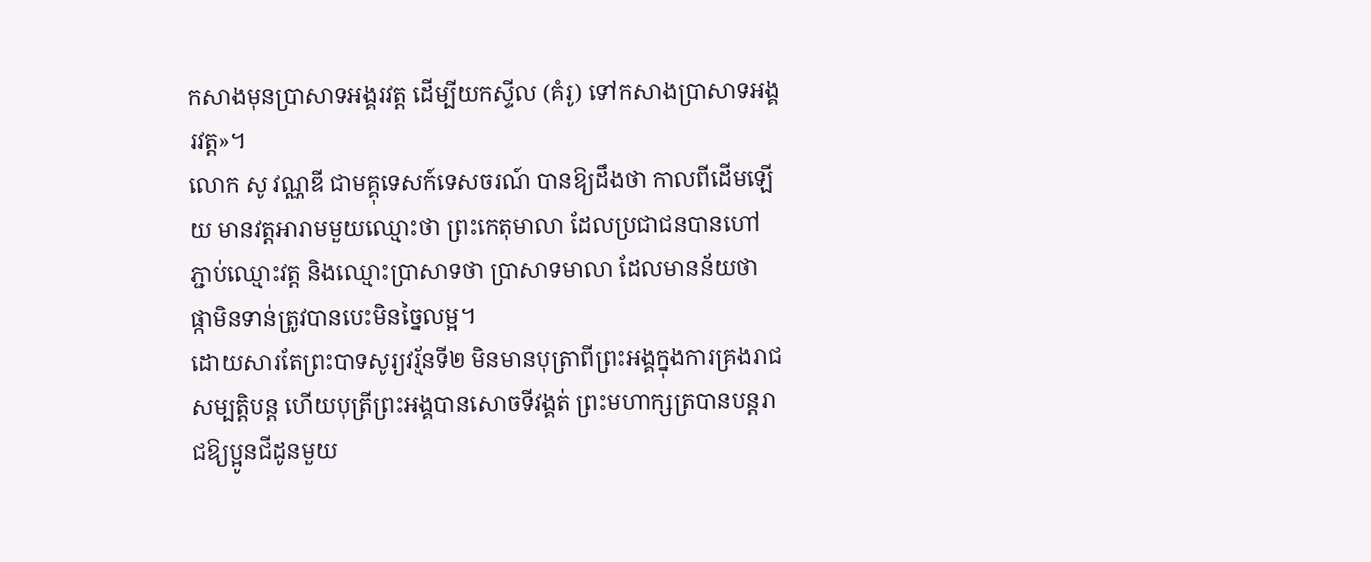កសាងមុនប្រាសាទអង្គរវត្ដ ដើម្បីយកស្ទីល (គំរូ) ទៅកសាងប្រាសាទអង្គរវត្ដ»។
លោក សូ វណ្ណឌី ជាមគ្គុទេសក៍ទេសចរណ៍ បានឱ្យដឹងថា កាលពីដើមឡើយ មានវត្ដអារាមមួយឈ្មោះថា ព្រះកេតុមាលា ដែលប្រជាជនបានហៅភ្ជាប់ឈ្មោះវត្ដ និងឈ្មោះប្រាសាទថា ប្រាសាទមាលា ដែលមានន័យថា ផ្កាមិនទាន់ត្រូវបានបេះមិនច្នៃលម្អ។
ដោយសារតែព្រះបាទសូរ្យវរ្ម័នទី២ មិនមានបុត្រាពីព្រះអង្គក្នុងការគ្រងរាជសម្បត្ដិបន្ដ ហើយបុត្រីព្រះអង្គបានសោចទីវង្គត់ ព្រះមហាក្សត្របានបន្ដរាជឱ្យប្អូនជីដូនមួយ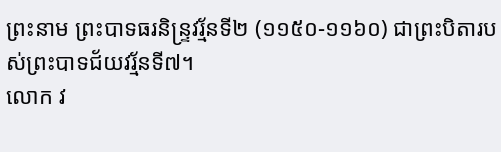ព្រះនាម ព្រះបាទធរនិន្ទ្រវរ្ម័នទី២ (១១៥០-១១៦០) ជាព្រះបិតារបស់ព្រះបាទជ័យវរ្ម័នទី៧។
លោក វ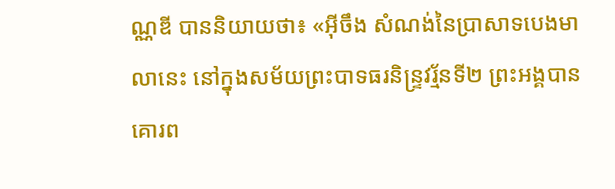ណ្ណឌី បាននិយាយថា៖ «អ៊ីចឹង សំណង់នៃប្រាសាទបេងមាលានេះ នៅក្នុងសម័យព្រះបាទធរនិន្ទ្រវរ្ម័នទី២ ព្រះអង្គបានគោរព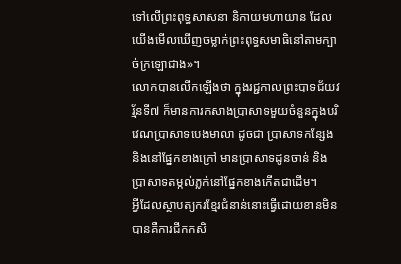ទៅលើព្រះពុទ្ធសាសនា និកាយមហាយាន ដែលយើងមើលឃើញចម្លាក់ព្រះពុទ្ធសមាធិនៅតាមក្បាច់ក្រឡោជាង»។
លោកបានលើកឡើងថា ក្នុងរជ្ជកាលព្រះបាទជ័យវរ្ម័នទី៧ ក៏មានការកសាងប្រាសាទមួយចំនួនក្នុងបរិវេណប្រាសាទបេងមាលា ដូចជា ប្រាសាទកន្សែង និងនៅផ្នែកខាងក្រៅ មានប្រាសាទដូនចាន់ និងប្រាសាទតម្កល់ភ្លក់នៅផ្នែកខាងកើតជាដើម។
អ្វីដែលស្ថាបត្យករខែ្មរជំនាន់នោះធ្វើដោយខានមិនបានគឺការជីកកសិ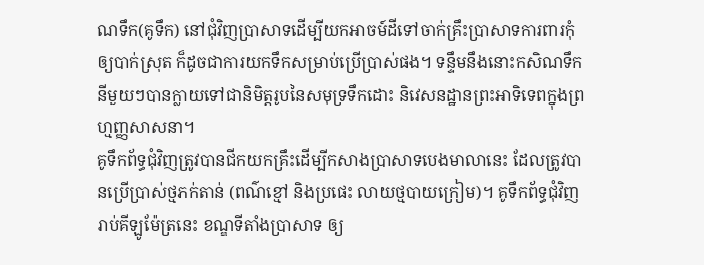ណទឹក(គូទឹក) នៅជុំវិញប្រាសាទដើម្បីយកអាចម៍ដីទៅចាក់គ្រឹះប្រាសាទការពារកុំឲ្យបាក់ស្រុត ក៏ដូចជាការយកទឹកសម្រាប់ប្រើប្រាស់ផង។ ទន្ទឹមនឹងនោះកសិណទឹកនីមួយៗបានក្លាយទៅជានិមិត្តរូបនៃសមុទ្រទឹកដោះ និវេសនដ្ឋានព្រះអាទិទេពក្នុងព្រហ្មញ្ញសាសនា។
គូទឹកព័ទ្ធជុំវិញត្រូវបានជីកយកគ្រឹះដើម្បីកសាងប្រាសាទបេងមាលានេះ ដែលត្រូវបានប្រើប្រាស់ថ្មភក់តាន់ (ពណ៌ខ្មៅ និងប្រផេះ លាយថ្មបាយក្រៀម)។ គូទឹកព័ទ្ធជុំវិញរាប់គីឡូម៉ែត្រនេះ ខណ្ឌទីតាំងប្រាសាទ ឲ្យ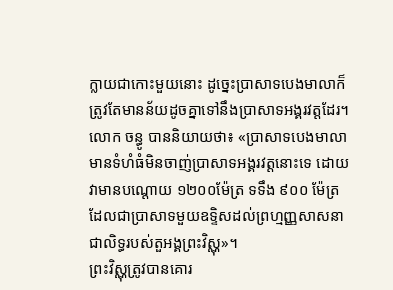ក្លាយជាកោះមួយនោះ ដូច្នេះប្រាសាទបេងមាលាក៏ត្រូវតែមានន័យដូចគ្នាទៅនឹងប្រាសាទអង្គរវត្ដដែរ។
លោក ចន្ធូ បាននិយាយថា៖ «ប្រាសាទបេងមាលាមានទំហំធំមិនចាញ់ប្រាសាទអង្គរវត្ដនោះទេ ដោយវាមានបណ្ដោយ ១២០០ម៉ែត្រ ទទឹង ៩០០ ម៉ែត្រ ដែលជាប្រាសាទមួយឧទ្ទិសដល់ព្រហ្មញ្ញសាសនា ជាលិទ្ធរបស់តួអង្គព្រះវិស្ណុ»។
ព្រះវិស្ណុត្រូវបានគោរ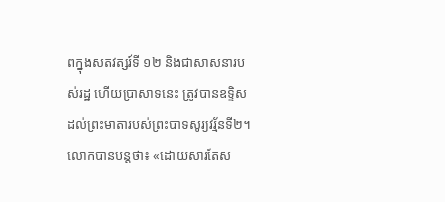ពក្នុងសតវត្សរ៍ទី ១២ និងជាសាសនារបស់រដ្ឋ ហើយប្រាសាទនេះ ត្រូវបានឧទ្ទិសដល់ព្រះមាតារបស់ព្រះបាទសូរ្យវរ្ម័នទី២។
លោកបានបន្ដថា៖ «ដោយសារតែស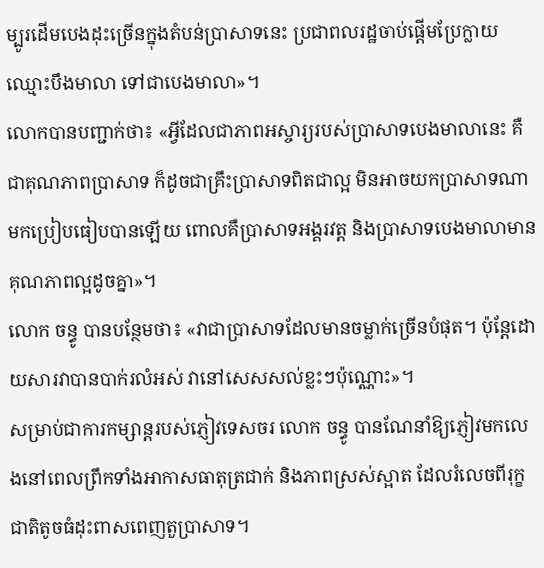ម្បូរដើមបេងដុះច្រើនក្នុងតំបន់ប្រាសាទនេះ ប្រជាពលរដ្ឋចាប់ផ្ដើមប្រែក្លាយឈ្មោះបឹងមាលា ទៅជាបេងមាលា»។
លោកបានបញ្ជាក់ថា៖ «អ្វីដែលជាភាពអស្ចារ្យរបស់ប្រាសាទបេងមាលានេះ គឺជាគុណភាពប្រាសាទ ក៏ដូចជាគ្រឹះប្រាសាទពិតជាល្អ មិនអាចយកប្រាសាទណាមកប្រៀបធៀបបានឡើយ ពោលគឺប្រាសាទអង្គរវត្ដ និងប្រាសាទបេងមាលាមានគុណភាពល្អដូចគ្នា»។
លោក ចន្ធូ បានបន្ថែមថា៖ «វាជាប្រាសាទដែលមានចម្លាក់ច្រើនបំផុត។ ប៉ុន្ដែដោយសារវាបានបាក់រលំអស់ វានៅសេសសល់ខ្លះៗប៉ុណ្ណោះ»។
សម្រាប់ជាការកម្សាន្ដរបស់ភ្ញៀវទេសចរ លោក ចន្ធូ បានណែនាំឱ្យភ្ញៀវមកលេងនៅពេលព្រឹកទាំងអាកាសធាតុត្រជាក់ និងភាពស្រស់ស្អាត ដែលរំលេចពីរុក្ខជាតិតូចធំដុះពាសពេញតួប្រាសាទ។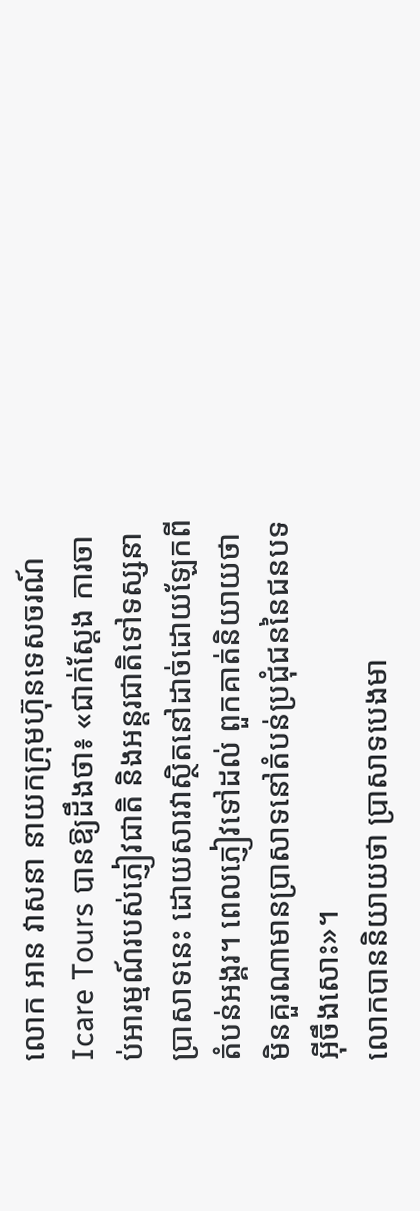លោក អាន វាសនា នាយកក្រុមហ៊ុនទេសចរណ៍ Icare Tours បានឱ្យដឹងថា៖ «ជាក់ស្ដែង ការចាប់អារម្មណ៍របស់ភ្ញៀវជាតិ និងអន្ដរជាតិទៅទស្សនាប្រាសាទនេះ ដោយសារវាស្ថិតនៅដាច់ដោយឡែកពីតំបន់អង្គរ។ ពេលភ្ញៀវទៅដល់ ពួកគាត់និយាយថា មិនគួរណាមានប្រាសាទនៅតំបន់ប្រជុំជននៃជនបទអ៊ីចឹងសោះ»។
លោកបាននិយាយថា ប្រាសាទបេងមា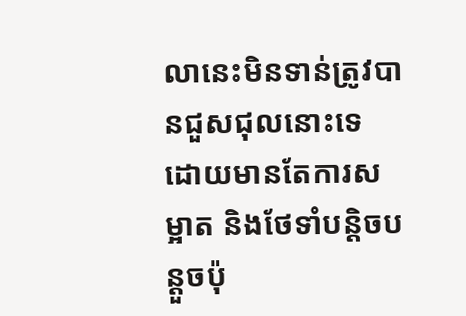លានេះមិនទាន់ត្រូវបានជួសជុលនោះទេ ដោយមានតែការសម្អាត និងថែទាំបន្ដិចបន្ដួចប៉ុ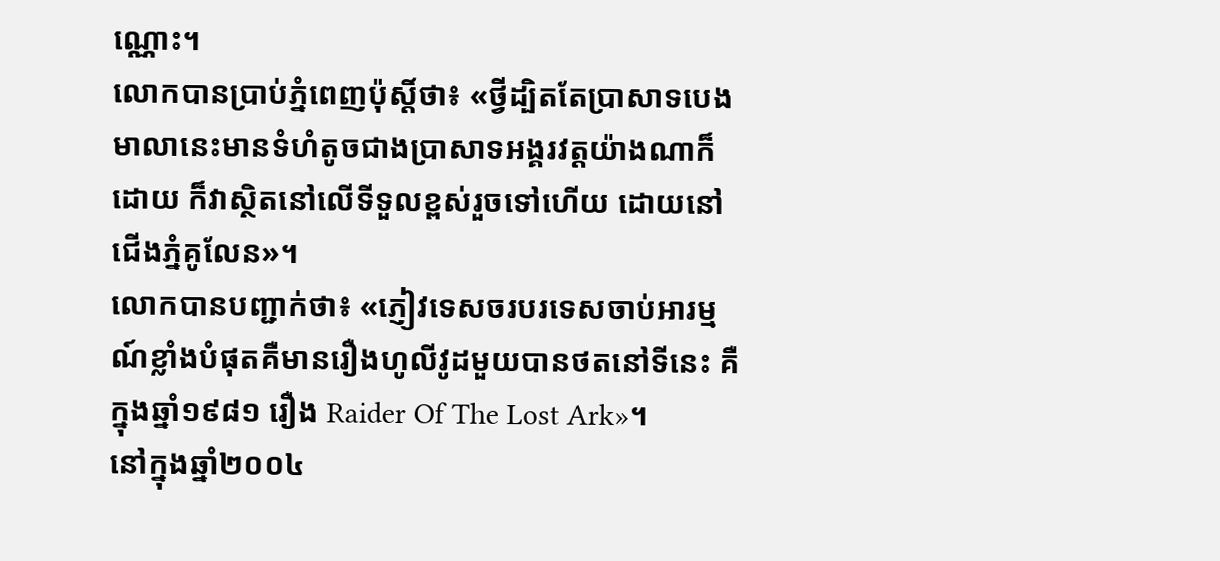ណ្ណោះ។
លោកបានប្រាប់ភ្នំពេញប៉ុស្ដិ៍ថា៖ «ថ្វីដ្បិតតែប្រាសាទបេងមាលានេះមានទំហំតូចជាងប្រាសាទអង្គរវត្ដយ៉ាងណាក៏ដោយ ក៏វាស្ថិតនៅលើទីទួលខ្ពស់រួចទៅហើយ ដោយនៅជើងភ្នំគូលែន»។
លោកបានបញ្ជាក់ថា៖ «ភ្ញៀវទេសចរបរទេសចាប់អារម្មណ៍ខ្លាំងបំផុតគឺមានរឿងហូលីវូដមួយបានថតនៅទីនេះ គឺក្នុងឆ្នាំ១៩៨១ រឿង Raider Of The Lost Ark»។
នៅក្នុងឆ្នាំ២០០៤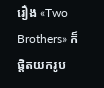រឿង «Two Brothers» ក៏ផ្ដិតយករូប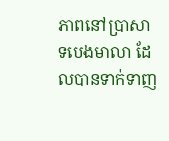ភាពនៅប្រាសាទបេងមាលា ដែលបានទាក់ទាញ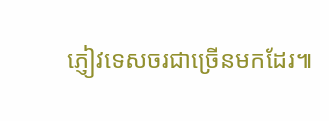ភ្ញៀវទេសចរជាច្រើនមកដែរ៕